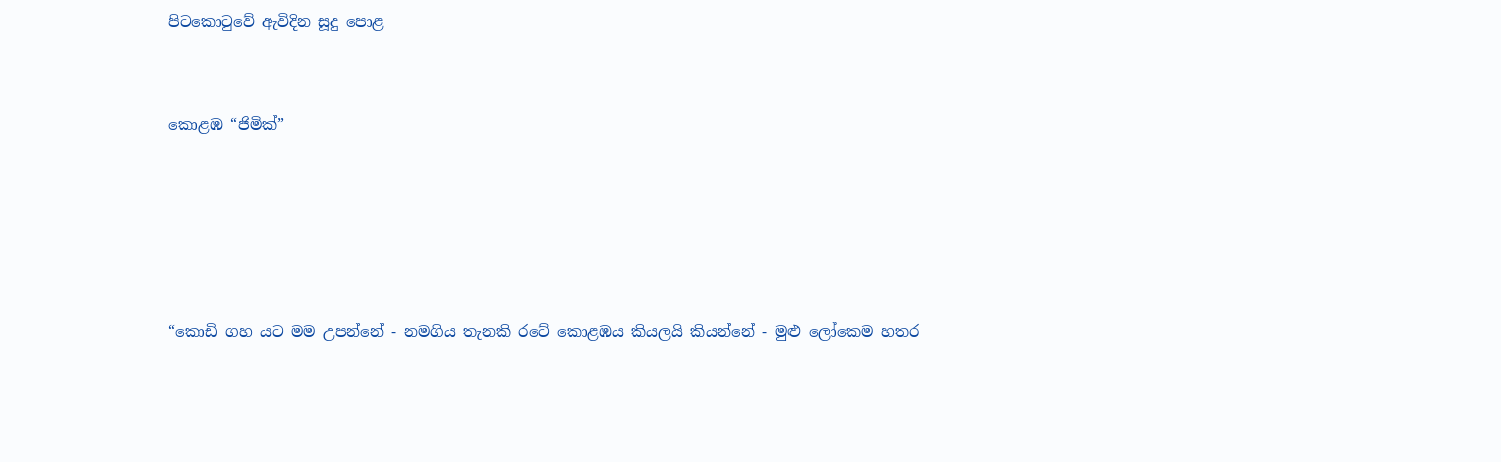පිටකොටුවේ ඇවිදින සූදු පොළ


කොළඹ “ජිමික්”





“කොඩි ගහ යට මම උපන්නේ - නමගිය තැනකි රටේ කොළඹය කියලයි කියන්නේ - මුළු ලෝකෙම හතර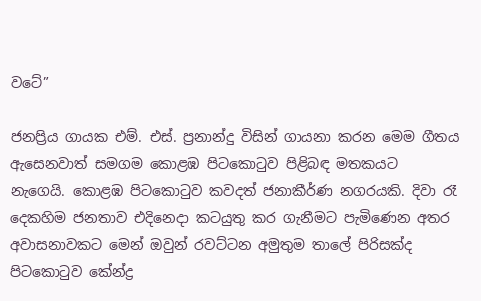වටේ”

ජනප්‍රිය ගායක එම්. එස්. ප්‍රනාන්දු විසින් ගායනා කරන මෙම ගීතය ඇසෙනවාත් සමගම කොළඹ පිටකොටුව පිළිබඳ මතකයට නැගෙයි. කොළඹ පිටකොටුව කවදත් ජනාකීර්ණ නගරයකි. දිවා රෑ දෙකහිම ජනතාව එදිනෙදා කටයුතු කර ගැනීමට පැමිණෙන අතර අවාසනාවකට මෙන් ඔවුන් රවට්ටන අමුතුම තාලේ පිරිසක්ද පිටකොටුව කේන්ද්‍ර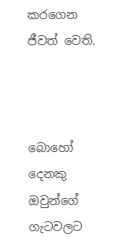කරගෙන ජීවත් වෙති.



බොහෝ දෙනකු ඔවුන්ගේ ගැටවලට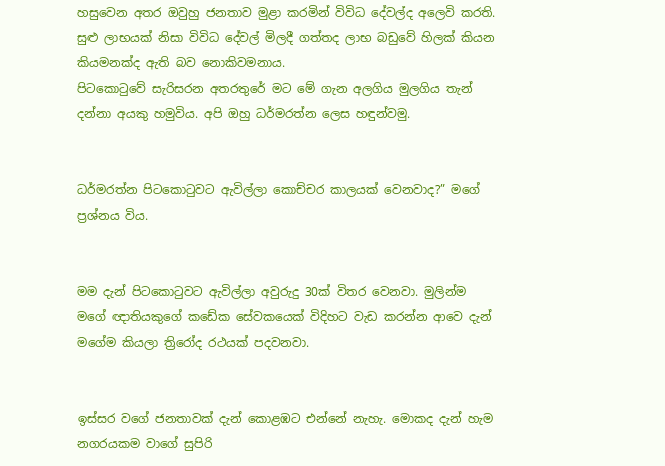හසුවෙන අතර ඔවුහු ජනතාව මුළා කරමින් විවිධ දේවල්ද අලෙවි කරති. සුළු ලාභයක් නිසා විවිධ දේවල් මිලදී ගත්තද ලාභ බඩුවේ හිලක් කියන කියමනක්ද ඇති බව නොකිවමනාය.
පිටකොටුවේ සැරිසරන අතරතුරේ මට මේ ගැන අලගිය මුලගිය තැන් දන්නා අයකු හමුවිය. අපි ඔහු ධර්මරත්න ලෙස හඳුන්වමු.


ධර්මරත්න පිටකොටුවට ඇවිල්ලා කොච්චර කාලයක් වෙනවාද?” මගේ ප්‍රශ්නය විය.


මම දැන් පිටකොටුවට ඇවිල්ලා අවුරුදු 30ක් විතර වෙනවා. මුලින්ම මගේ ඥාතියකුගේ කඩේක සේවකයෙක් විදිහට වැඩ කරන්න ආවෙ දැන් මගේම කියලා ත්‍රිරෝද රථයක් පදවනවා.


ඉස්සර වගේ ජනතාවක් දැන් කොළඹට එන්නේ නැහැ. මොකද දැන් හැම නගරයකම වාගේ සුපිරි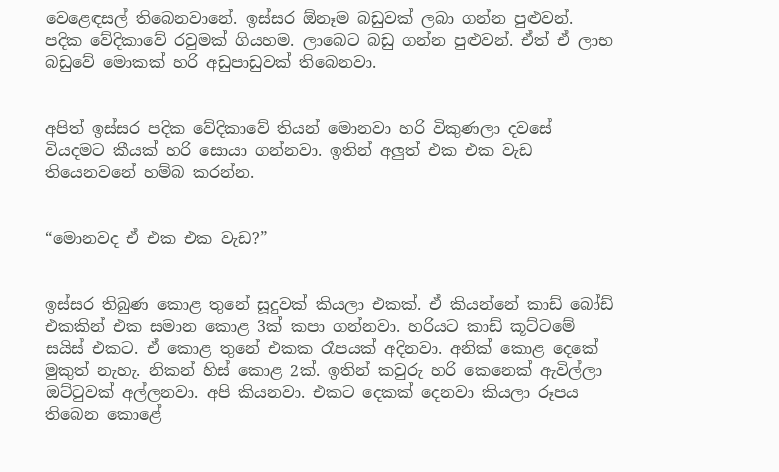වෙළෙඳසල් තිබෙනවානේ. ඉස්සර ඕනෑම බඩුවක් ලබා ගන්න පුළුවන්. පදික වේදිකාවේ රවුමක් ගියහම. ලාබෙට බඩු ගන්න පුළුවන්. ඒත් ඒ ලාභ බඩුවේ මොකක් හරි අඩුපාඩුවක් තිබෙනවා.


අපිත් ඉස්සර පදික වේදිකාවේ තියන් මොනවා හරි විකුණලා දවසේ වියදමට කීයක් හරි සොයා ගන්නවා. ඉතින් අලුත් එක එක වැඩ තියෙනවනේ හම්බ කරන්න.


“මොනවද ඒ එක එක වැඩ?”


ඉස්සර තිබුණ කොළ තුනේ සූදුවක් කියලා එකක්. ඒ කියන්නේ කාඩ් බෝඩ් එකකින් එක සමාන කොළ 3ක් කපා ගන්නවා. හරියට කාඩ් කූට්ටමේ සයිස් එකට. ඒ කොළ තුනේ එකක රෑපයක් අදිනවා. අනික් කොළ දෙකේ මුකුත් නැහැ. නිකන් හිස් කොළ 2ක්. ඉතින් කවුරු හරි කෙනෙක් ඇවිල්ලා ඔට්ටුවක් අල්ලනවා. අපි කියනවා. එකට දෙකක් දෙනවා කියලා රූපය තිබෙන කොළේ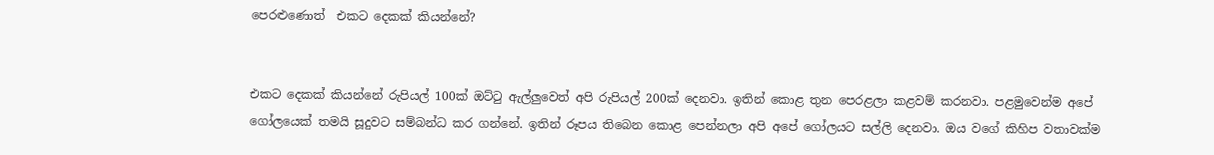පෙරළුණොත්  එකට දෙකක් කියන්නේ?


එකට දෙකක් කියන්නේ රුපියල් 100ක් ඔට්ටු ඇල්ලුවෙත් අපි රුපියල් 200ක් දෙනවා. ඉතින් කොළ තුන පෙරළලා කළවම් කරනවා. පළමුවෙන්ම අපේ ගෝලයෙක් තමයි සූදුවට සම්බන්ධ කර ගන්නේ. ඉතින් රූපය තිබෙන කොළ පෙන්නලා අපි අපේ ගෝලයට සල්ලි දෙනවා. ඔය වගේ කිහිප වතාවක්ම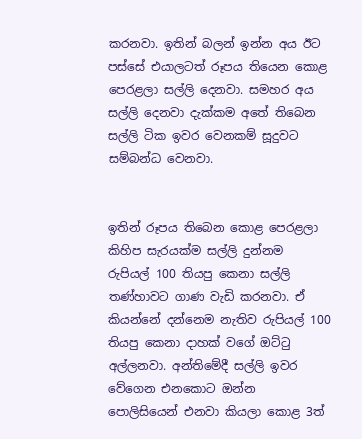කරනවා. ඉතින් බලන් ඉන්න අය ඊට පස්සේ එයාලටත් රූපය තියෙන කොළ පෙරළලා සල්ලි දෙනවා. සමහර අය සල්ලි දෙනවා දැක්කම අතේ තිබෙන සල්ලි ටික ඉවර වෙනකම් සූදුවට සම්බන්ධ වෙනවා.


ඉතින් රූපය තිබෙන කොළ පෙරළලා කිහිප සැරයක්ම සල්ලි දුන්නම රුපියල් 100 තියපු කෙනා සල්ලි තණ්හාවට ගාණ වැඩි කරනවා. ඒ කියන්නේ දන්නෙම නැතිව රුපියල් 100 තියපු කෙනා දාහක් වගේ ඔට්ටු අල්ලනවා. අන්තිමේදී සල්ලි ඉවර වේගෙන එනකොට ඔන්න පොලිසියෙන් එනවා කියලා කොළ 3ත්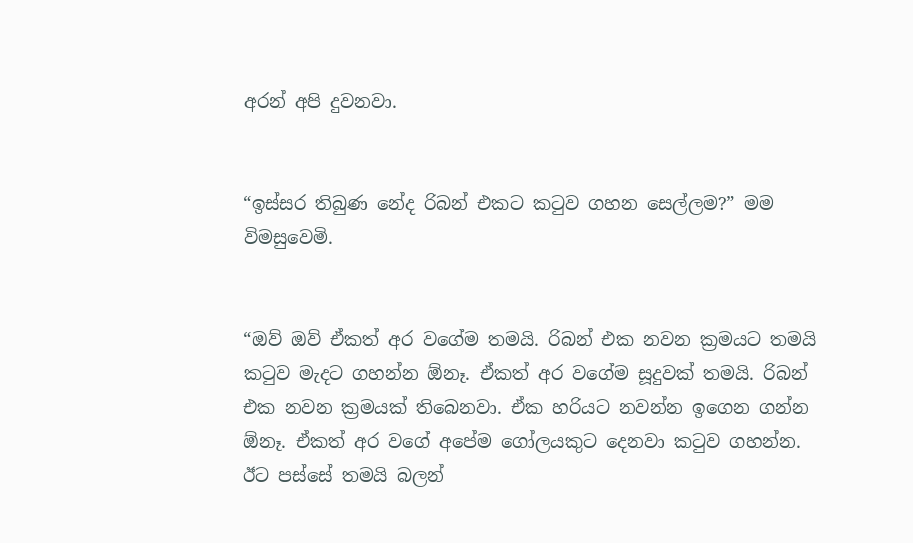අරන් අපි දුවනවා.


“ඉස්සර තිබුණ නේද රිබන් එකට කටුව ගහන සෙල්ලම?” මම විමසුවෙමි.


“ඔව් ඔව් ඒකත් අර වගේම තමයි. රිබන් එක නවන ක්‍රමයට තමයි කටුව මැදට ගහන්න ඕනෑ. ඒකත් අර වගේම සූදුවක් තමයි. රිබන් එක නවන ක්‍රමයක් තිබෙනවා. ඒක හරියට නවන්න ඉගෙන ගන්න ඕනෑ. ඒකත් අර වගේ අපේම ගෝලයකුට දෙනවා කටුව ගහන්න. ඊට පස්සේ තමයි බලන්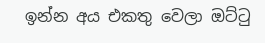ඉන්න අය එකතු වෙලා ඔට්ටු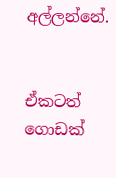අල්ලන්නේ.


ඒකටත් ගොඩක්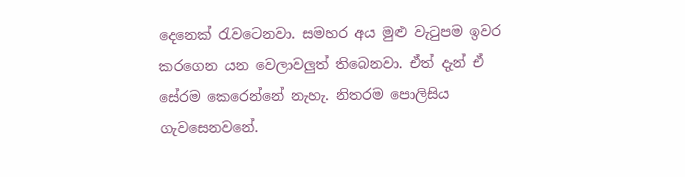දෙනෙක් රැවටෙනවා. සමහර අය මුළු වැටුපම ඉවර කරගෙන යන වෙලාවලුත් තිබෙනවා. ඒත් දැන් ඒ සේරම කෙරෙන්නේ නැහැ. නිතරම පොලිසිය ගැවසෙනවනේ.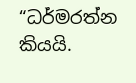“ධර්මරත්න කියයි.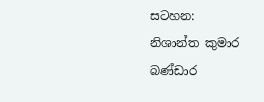සටහන:
නිශාන්ත කුමාර
බණ්ඩාර